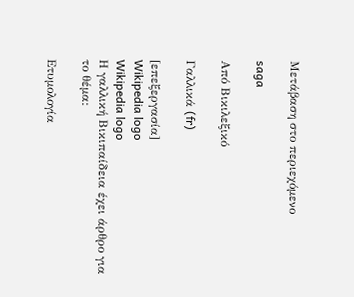Μετάβαση στο περιεχόμενο

saga

Από Βικιλεξικό

Γαλλικά (fr)

[επεξεργασία]
Wikipedia logo
Wikipedia logo
Η γαλλική Βικιπαίδεια έχει άρθρο για το θέμα:

Ετυμολογία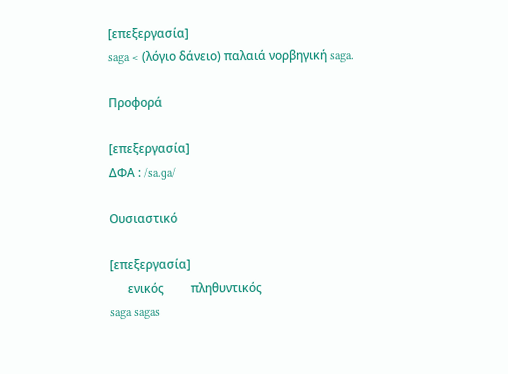[επεξεργασία]
saga < (λόγιο δάνειο) παλαιά νορβηγική saga.

Προφορά

[επεξεργασία]
ΔΦΑ : /sa.ɡa/

Ουσιαστικό

[επεξεργασία]
      ενικός         πληθυντικός
saga sagas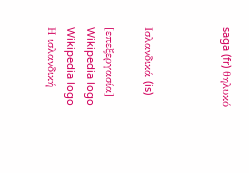saga (fr) θηλυκό



Ισλανδικά (is)

[επεξεργασία]
Wikipedia logo
Wikipedia logo
Η ισλανδική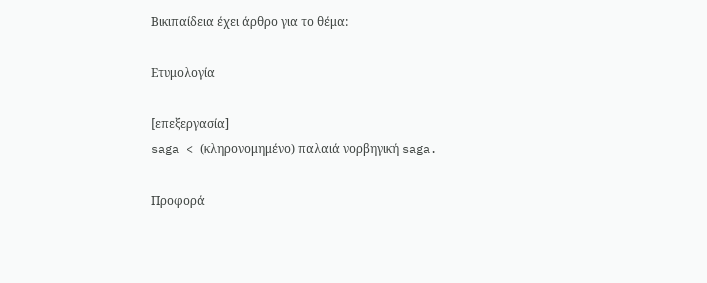Βικιπαίδεια έχει άρθρο για το θέμα:

Ετυμολογία

[επεξεργασία]
saga < (κληρονομημένο) παλαιά νορβηγική saga.

Προφορά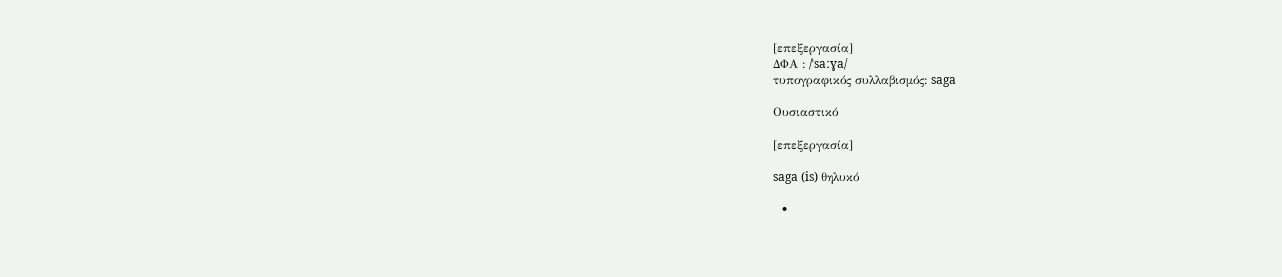[επεξεργασία]
ΔΦΑ : /ˈsaːɣa/
τυπογραφικός συλλαβισμός: saga

Ουσιαστικό

[επεξεργασία]

saga (is) θηλυκό

  •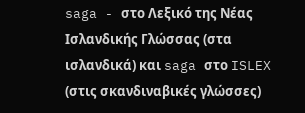saga - στο Λεξικό της Νέας Ισλανδικής Γλώσσας (στα ισλανδικά) και saga στο ISLEX (στις σκανδιναβικές γλώσσες)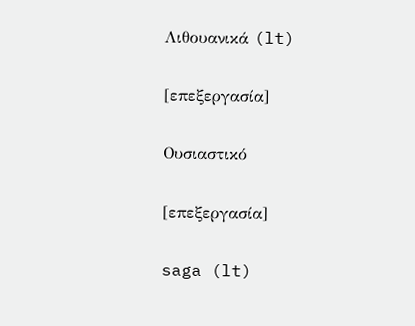Λιθουανικά (lt)

[επεξεργασία]

Ουσιαστικό

[επεξεργασία]

saga (lt)